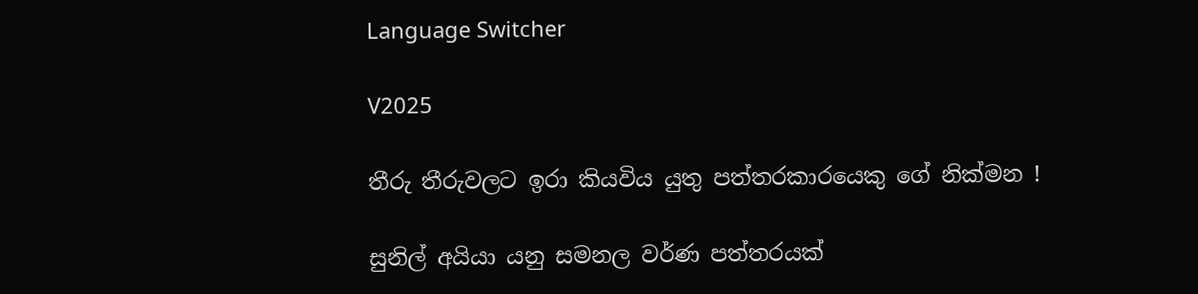Language Switcher

V2025

තීරු තීරුවලට ඉරා කියවිය යුතු පත්තරකාරයෙකු ගේ නික්මන !

සුනිල් අයියා යනු සමනල වර්ණ පත්තරයක්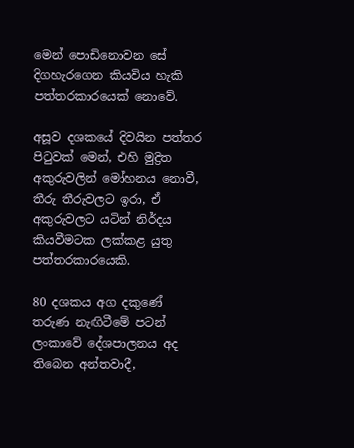මෙන් පොඩිනොවන සේ දිගහැරගෙන කියවිය හැකි පත්තරකාරයෙක් නොවේ.

අසූව දශකයේ දිවයින පත්තර පිටුවක් මෙන්, එහි මුද්‍රිත අකුරුවලින් මෝහනය නොවී, තීරු තීරුවලට ඉරා, ඒ අකුරුවලට යටින් නිර්දය කියවීමටක ලක්කළ යුතු පත්තරකාරයෙකි.

80 දශකය අග දකුණේ තරුණ නැඟිටීමේ පටන් ලංකාවේ දේශපාලනය අද තිබෙන අන්තවාදී,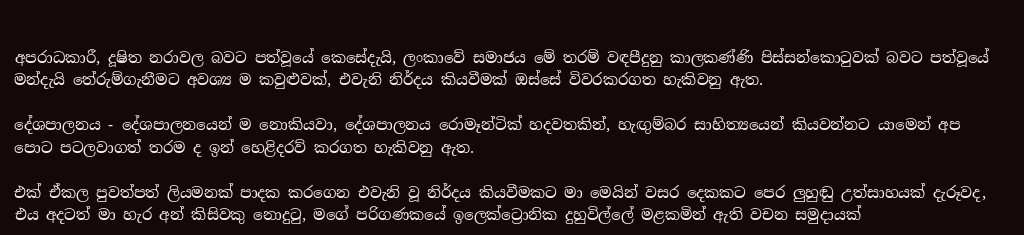අපරාධකාරී, දූෂිත නරාවල බවට පත්වූයේ කෙසේදැයි, ලංකාවේ සමාජය මේ තරම් වඳපීදුනු කාලකණ්ණි පිස්සන්කොටුවක් බවට පත්වූයේ මන්දැයි තේරුම්ගැනීමට අවශ්‍ය ම කවුළුවක්, එවැනි නිර්දය කියවීමක් ඔස්සේ විවරකරගත හැකිවනු ඇත.

දේශපාලනය - දේශපාලනයෙන් ම නොකියවා, දේශපාලනය රොමෑන්ටික් හදවතකින්, හැඟුම්බර සාහිත්‍යයෙන් කියවන්නට යාමෙන් අප පොට පටලවාගත් තරම ද ඉන් හෙළිදරව් කරගත හැකිවනු ඇත.

එක් ඒකල පුවත්පත් ලියමනක් පාදක කරගෙන එවැනි වූ නිර්දය කියවීමකට මා මෙයින් වසර දෙකකට පෙර ලුහුඬු උත්සාහයක් දැරූවද, එය අදටත් මා හැර අන් කිසිවකු නොදුටු, මගේ පරිගණකයේ ඉලෙක්ට්‍රොනික දුහුවිල්ලේ මළකමින් ඇති වචන සමුදායක්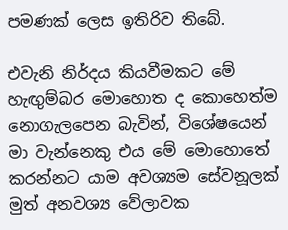පමණක් ලෙස ඉතිරිව තිබේ.

එවැනි නිර්දය කියවීමකට මේ හැඟුම්බර මොහොත ද කොහෙත්ම නොගැලපෙන බැවින්, විශේෂයෙන් මා වැන්නෙකු එය මේ මොහොතේ කරන්නට යාම අවශ්‍යම සේවනූලක් මුත් අනවශ්‍ය වේලාවක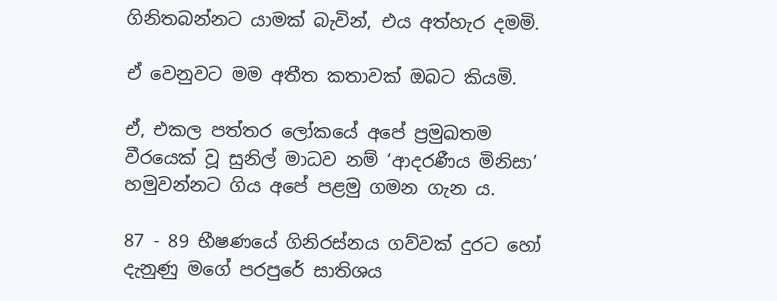ගිනිතබන්නට යාමක් බැවින්, එය අත්හැර දමමි.

ඒ වෙනුවට මම අතීත කතාවක් ඔබට කියමි‍.

ඒ, එකල පත්තර ලෝකයේ අපේ ප්‍රමුඛතම වීරයෙක් වූ සුනිල් මාධව නම් ‘ආදරණීය මිනිසා’ හමුවන්නට ගිය අපේ පළමු ගමන ගැන ය.

87 - 89 භීෂණයේ ගිනිරස්නය ගව්වක් දුරට හෝ දැනුණු මගේ පරපුරේ සාතිශය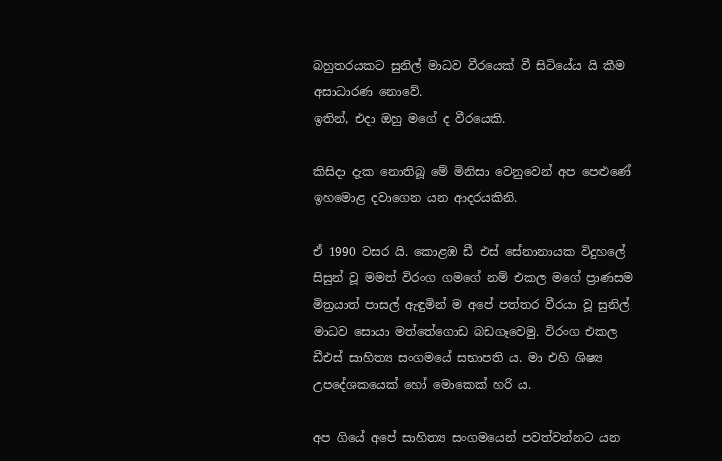බහුතරයකට සුනිල් මාධව වීරයෙක් වී සිටියේය යි කීම අසාධාරණ නොවේ.
ඉතින්, එදා ඔහු මගේ ද වීරයෙකි.

කිසිදා දැක නොතිබූ මේ මිනිසා වෙනුවෙන් අප පෙළුණේ ඉහමොළ දවාගෙන යන ආදරයකිනි.

ඒ 1990 වසර යි. කොළඹ ඩී එස් සේනානායක විදුහලේ සිසුන් වූ මමත් විරංග ගමගේ නම් එකල මගේ ප්‍රාණසම මිත්‍රයාත් පාසල් ඇඳුමින් ම අපේ පත්තර වීරයා වූ සුනිල් මාධව සොයා මත්තේගොඩ බඩගෑවෙමු. විරංග එකල ඩීඑස් සාහිත්‍ය සංගමයේ සභාපති ය. මා එහි ශිෂ්‍ය උපදේශකයෙක් හෝ මොකෙක් හරි ය.

අප ගියේ අපේ සාහිත්‍ය සංගමයෙන් පවත්වන්නට යන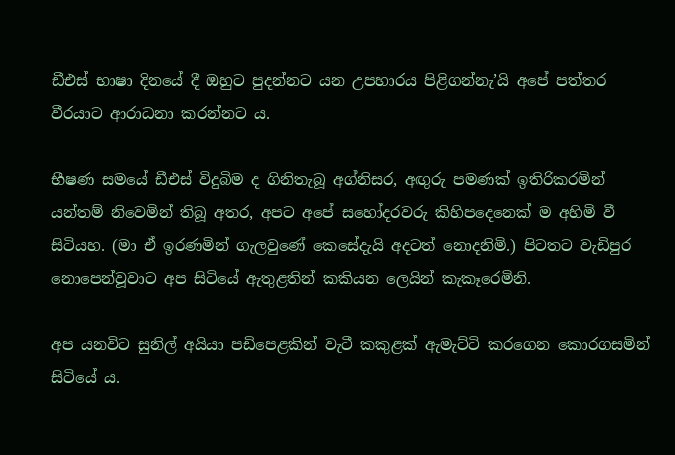ඩීඑස් භාෂා දිනයේ දී ඔහුට පුදන්නට යන උපහාරය පිළිගන්නැ’යි අපේ පත්තර වීරයාට ආරාධනා කරන්නට ය.

භීෂණ සමයේ ඩීඑස් විදුබිම ද ගිනිතැබූ අග්නිසර, අඟුරු පමණක් ඉතිරිකරමින් යන්තම් නිවෙමින් තිබූ අතර, අපට අපේ සහෝදරවරු කිහිපදෙනෙක් ම අහිමි වී සිටියහ. (මා ඒ ඉරණමින් ගැලවුණේ කෙසේදැයි අදටත් නොදනිමි.) පිටතට වැඩිපුර නොපෙන්වූවාට අප සිටියේ ඇතුළතින් කකියන ලෙයින් කැකෑරෙමිනි.

අප යනවිට සුනිල් අයියා පඩිපෙළකින් වැටී කකුළක් ඇමැට්ටි කරගෙන කොරගසමින් සිටියේ ය.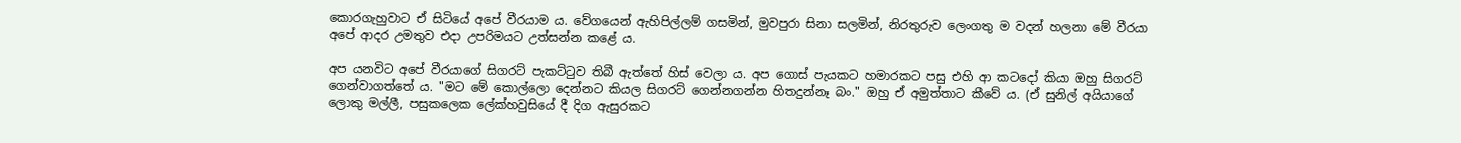කොරගැහුවාට ඒ සිටියේ අපේ වීරයාම ය. වේගයෙන් ඇහිපිල්ලම් ගසමින්, මුවපුරා සිනා සලමින්, නිරතුරුව ලෙංගතු ම වදන් හලනා මේ වීරයා අපේ ආදර උමතුව එදා උපරිමයට උත්සන්න කළේ ය.

අප යනවිට අපේ වීරයාගේ සිගරට් පැකට්ටුව තිබී ඇත්තේ හිස් වෙලා ය. අප ගොස් පැයකට හමාරකට පසු එහි ආ කටදෝ කියා ඔහු සිගරට් ගෙන්වාගත්තේ ය. "මට මේ කොල්ලො දෙන්නට කියල සිගරට් ගෙන්නගන්න හිතදුන්නෑ බං." ඔහු ඒ අමුත්තාට කීවේ ය. (ඒ සුනිල් අයියාගේ ලොකු මල්ලී, පසුකලෙක ලේක්හවුසියේ දී දිග ඇසුරකට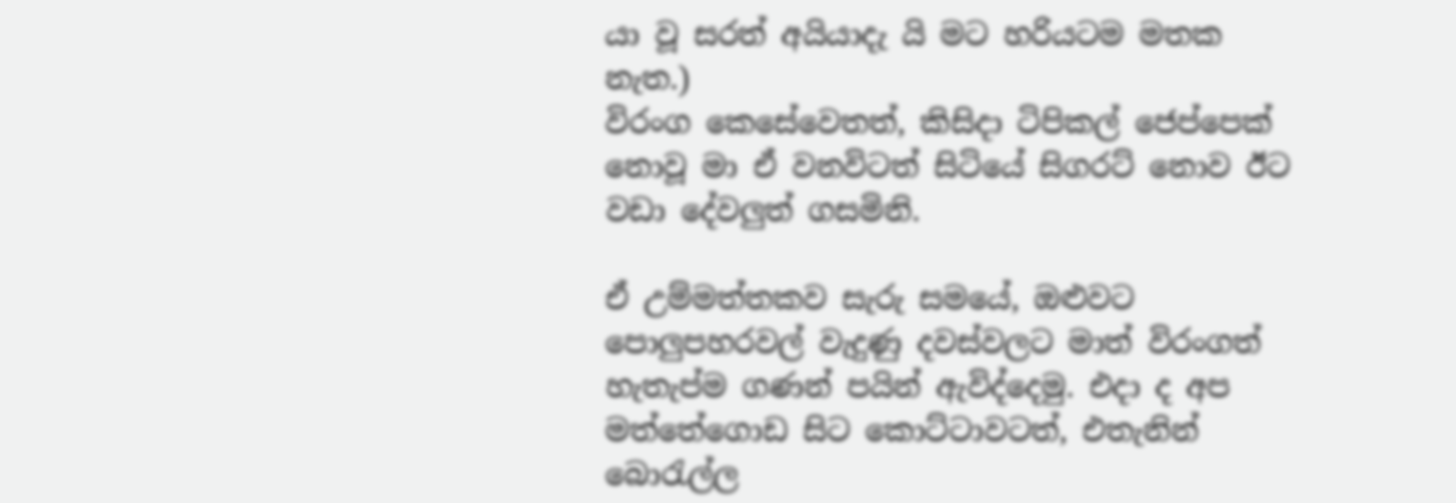යා වූ සරත් අයියාදැ යි මට හරියටම මතක නැත.)
විරංග කෙසේවෙතත්, කිසිදා ටිපිකල් ජෙප්පෙක් නොවූ මා ඒ වනවිටත් සිටියේ සිගරට් නොව ඊට වඩා දේවලුත් ගසමිනි.

ඒ උම්මත්තකව සැරු සමයේ, ඔළුවට පොලුපහරවල් වැදුණු දවස්වලට මාත් විරංගත් හැතැප්ම ගණන් පයින් ඇවිද්දෙමු. එදා ද අප මත්තේගොඩ සිට කොට්ටාවටත්, එතැනින් බොරැල්ල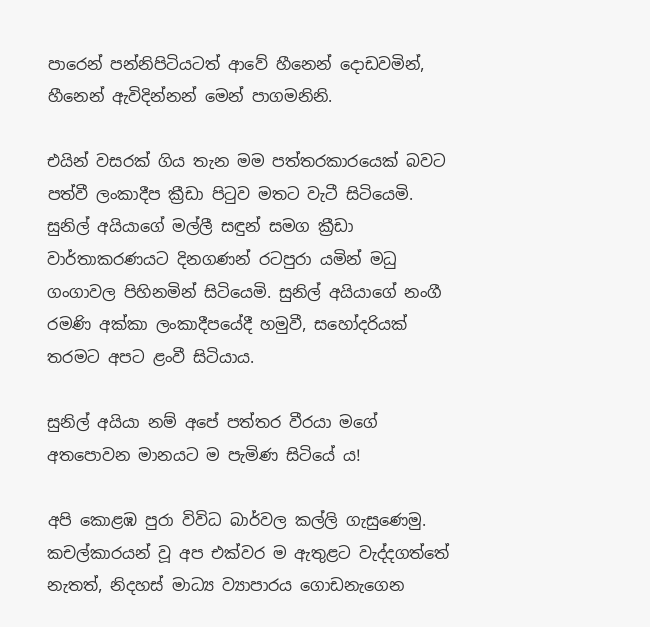පාරෙන් පන්නිපිටියටත් ආවේ හීනෙන් දොඩවමින්, හීනෙන් ඇවිදින්නන් මෙන් පාගමනිනි.

එයින් වසරක් ගිය තැන මම පත්තරකාරයෙක් බවට පත්වී ලංකාදීප ක්‍රීඩා පිටුව මතට වැටී සිටියෙමි. සුනිල් අයියාගේ මල්ලී සඳුන් සමග ක්‍රීඩා වාර්තාකරණයට දිනගණන් රටපුරා යමින් මධු ගංගාවල පිහිනමින් සිටියෙමි. සුනිල් අයියාගේ නංගී රමණි අක්කා ලංකාදීපයේදී හමුවී, සහෝදරියක් තරමට අපට ළංවී සිටියාය.

සුනිල් අයියා නම් අපේ පත්තර වීරයා මගේ අතපොවන මානයට ම පැමිණ සිටියේ ය!

අපි කොළඹ පුරා විවිධ බාර්වල කල්ලි ගැසුණෙමු. කචල්කාරයන් වූ අප එක්වර ම ඇතුළට වැද්දගත්තේ නැතත්, නිදහස් මාධ්‍ය ව්‍යාපාරය ගොඩනැගෙන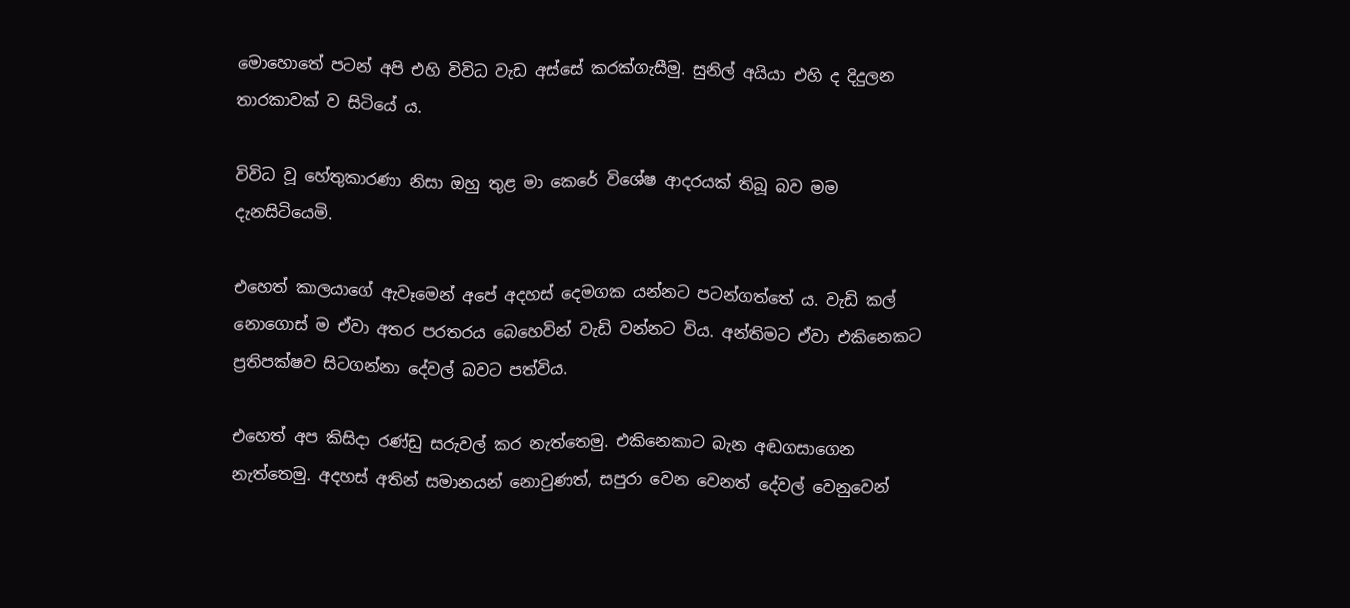මොහොතේ පටන් අපි එහි විවිධ වැඩ අස්සේ කරක්ගැසීමු. සුනිල් අයියා එහි ද දිදුලන තාරකාවක් ව සිටියේ ය.

විවිධ වූ හේතුකාරණා නිසා ඔහු තුළ මා කෙරේ විශේෂ ආදරයක් තිබූ බව මම දැනසිටියෙමි.

එහෙත් කාලයාගේ ඇවෑමෙන් අපේ අදහස් දෙමගක යන්නට පටන්ගත්තේ ය. වැඩි කල් නොගොස් ම ඒවා අතර පරතරය බෙහෙවින් වැඩි වන්නට විය. අන්තිමට ඒවා එකිනෙකට ප්‍රතිපක්ෂව සිටගන්නා දේවල් බවට පත්විය.

එහෙත් අප කිසිදා රණ්ඩු සරුවල් කර නැත්තෙමු. එකිනෙකාට බැන අඬගසාගෙන නැත්තෙමු. අදහස් අතින් සමානයන් නොවුණත්, සපුරා වෙන වෙනත් දේවල් වෙනුවෙන්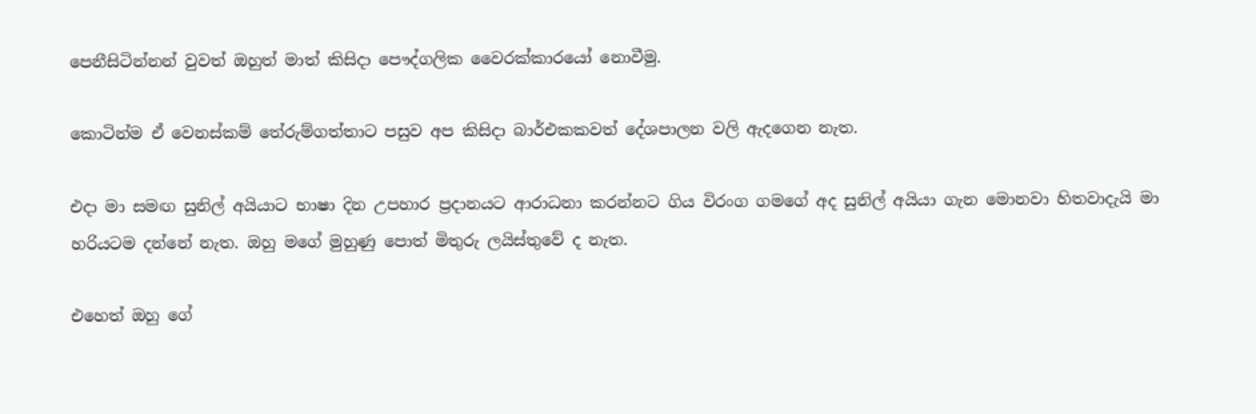පෙනීසිටින්නන් වුවත් ඔහුත් මාත් කිසිදා පෞද්ගලික වෛරක්කාරයෝ නොවීමු.

කොටින්ම ඒ වෙනස්කම් තේරුම්ගත්තාට පසුව අප කිසිදා බාර්එකකවත් දේශපාලන වලි ඇදගෙන නැත.

එදා මා සමඟ සුනිල් අයියාට භාෂා දින උපහාර ප්‍රදානයට ආරාධනා කරන්නට ගිය විරංග ගමගේ අද සුනිල් අයියා ගැන මොනවා හිතවාදැයි මා හරියටම දන්නේ නැත. ඔහු මගේ මුහුණු පොත් මිතුරු ලයිස්තුවේ ද නැත.

එහෙත් ඔහු ගේ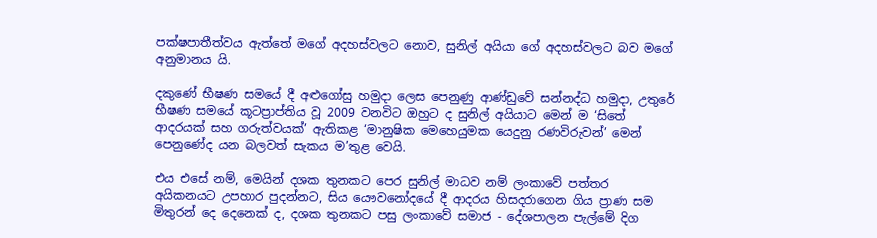පක්ෂපාතීත්වය ඇත්තේ මගේ අදහස්වලට නොව, සුනිල් අයියා ගේ අදහස්වලට බව මගේ අනුමානය යි.

දකුණේ භීෂණ සමයේ දී අළුගෝසු හමුදා ලෙස පෙනුණු ආණ්ඩුවේ සන්නද්ධ හමුදා, උතුරේ භීෂණ සමයේ කූටප්‍රාප්තිය වූ 2009 වනවිට ඔහුට ද සුනිල් අයියාට මෙන් ම ‘සිතේ ආදරයක් සහ ගරුත්වයක්’ ඇතිකළ ‘මානුෂික මෙහෙයුමක යෙදුනු රණවිරුවන්’ මෙන් පෙනුණේද යන බලවත් සැකය ම’තුළ වෙයි.

එය එසේ නම්, මෙයින් දශක තුනකට පෙර සුනිල් මාධව නම් ලංකාවේ පත්තර අයිකනයට උපහාර පුදන්නට, සිය යෞවනෝදයේ දී ආදරය හිසදරාගෙන ගිය ප්‍රාණ සම මිතුරන් දෙ දෙනෙක් ද, දශක තුනකට පසු ලංකාවේ සමාජ - දේශපාලන පැල්මේ දිග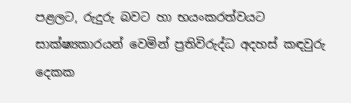පළලට, රුදුරු බවට හා භයංකරත්වයට සාක්ෂ්‍යකාරයන් වෙමින් ප්‍රතිවිරුද්ධ අදහස් කඳවුරු දෙකක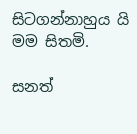සිටගන්නාහුය යි මම සිතමි.

සනත්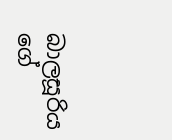බාලසූරිය ගේ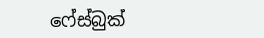ෆේස්බුක්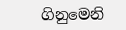ගිනුමෙනි